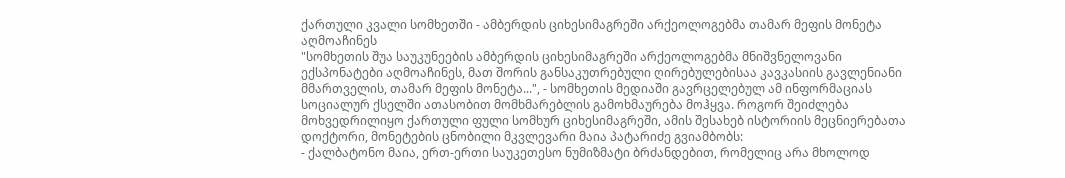ქართული კვალი სომხეთში - ამბერდის ციხესიმაგრეში არქეოლოგებმა თამარ მეფის მონეტა აღმოაჩინეს
"სომხეთის შუა საუკუნეების ამბერდის ციხესიმაგრეში არქეოლოგებმა მნიშვნელოვანი ექსპონატები აღმოაჩინეს, მათ შორის განსაკუთრებული ღირებულებისაა კავკასიის გავლენიანი მმართველის, თამარ მეფის მონეტა...", - სომხეთის მედიაში გავრცელებულ ამ ინფორმაციას სოციალურ ქსელში ათასობით მომხმარებლის გამოხმაურება მოჰყვა. როგორ შეიძლება მოხვედრილიყო ქართული ფული სომხურ ციხესიმაგრეში, ამის შესახებ ისტორიის მეცნიერებათა დოქტორი, მონეტების ცნობილი მკვლევარი მაია პატარიძე გვიამბობს:
- ქალბატონო მაია, ერთ-ერთი საუკეთესო ნუმიზმატი ბრძანდებით, რომელიც არა მხოლოდ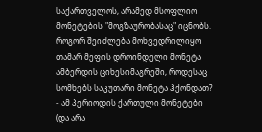საქართველოს, არამედ მსოფლიო მონეტების "მოგზაურობასაც" იცნობს. როგორ შეიძლება მოხვედრილიყო თამარ მეფის დროინდელი მონეტა ამბერდის ციხესიმაგრეში, როდესაც სომხებს საკუთარი მონეტა ჰქონდათ?
- ამ პერიოდის ქართული მონეტები (და არა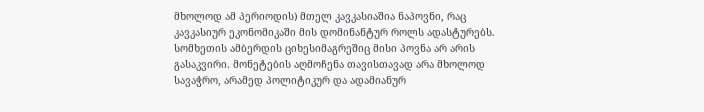მხოლოდ ამ პერიოდის) მთელ კავკასიაშია ნაპოვნი, რაც კავკასიურ ეკონომიკაში მის დომინანტურ როლს ადასტურებს. სომხეთის ამბერდის ციხესიმაგრეშიც მისი პოვნა არ არის გასაკვირი. მონეტების აღმოჩენა თავისთავად არა მხოლოდ სავაჭრო, არამედ პოლიტიკურ და ადამიანურ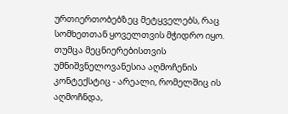ურთიერთობებზეც მეტყველებს, რაც სომხეთთან ყოველთვის მჭიდრო იყო. თუმცა მეცნიერებისთვის უმნიშვნელოვანესია აღმოჩენის კონტექსტიც - არეალი, რომელშიც ის აღმოჩნდა,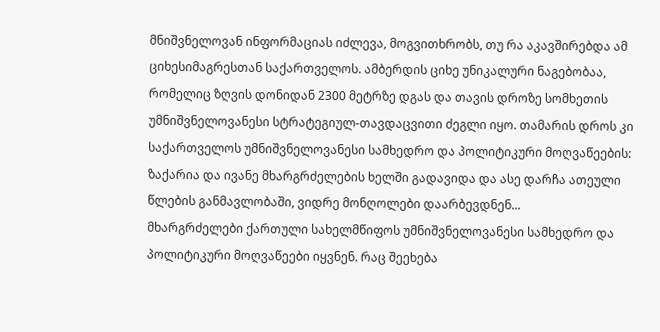მნიშვნელოვან ინფორმაციას იძლევა, მოგვითხრობს, თუ რა აკავშირებდა ამ ციხესიმაგრესთან საქართველოს. ამბერდის ციხე უნიკალური ნაგებობაა, რომელიც ზღვის დონიდან 2300 მეტრზე დგას და თავის დროზე სომხეთის უმნიშვნელოვანესი სტრატეგიულ-თავდაცვითი ძეგლი იყო. თამარის დროს კი საქართველოს უმნიშვნელოვანესი სამხედრო და პოლიტიკური მოღვაწეების: ზაქარია და ივანე მხარგრძელების ხელში გადავიდა და ასე დარჩა ათეული წლების განმავლობაში, ვიდრე მონღოლები დაარბევდნენ...
მხარგრძელები ქართული სახელმწიფოს უმნიშვნელოვანესი სამხედრო და პოლიტიკური მოღვაწეები იყვნენ. რაც შეეხება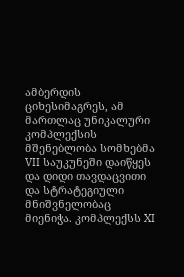ამბერდის ციხესიმაგრეს, ამ მართლაც უნიკალური კომპლექსის მშენებლობა სომხებმა VII საუკუნეში დაიწყეს და დიდი თავდაცვითი და სტრატეგიული მნიშვნელობაც მიენიჭა. კომპლექსს XI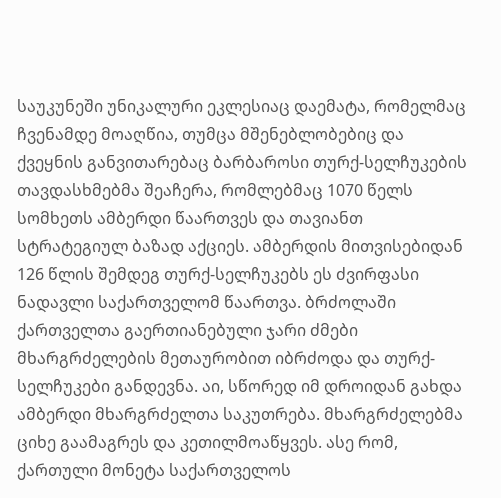საუკუნეში უნიკალური ეკლესიაც დაემატა, რომელმაც ჩვენამდე მოაღწია, თუმცა მშენებლობებიც და ქვეყნის განვითარებაც ბარბაროსი თურქ-სელჩუკების თავდასხმებმა შეაჩერა, რომლებმაც 1070 წელს სომხეთს ამბერდი წაართვეს და თავიანთ სტრატეგიულ ბაზად აქციეს. ამბერდის მითვისებიდან 126 წლის შემდეგ თურქ-სელჩუკებს ეს ძვირფასი ნადავლი საქართველომ წაართვა. ბრძოლაში ქართველთა გაერთიანებული ჯარი ძმები მხარგრძელების მეთაურობით იბრძოდა და თურქ-სელჩუკები განდევნა. აი, სწორედ იმ დროიდან გახდა ამბერდი მხარგრძელთა საკუთრება. მხარგრძელებმა ციხე გაამაგრეს და კეთილმოაწყვეს. ასე რომ, ქართული მონეტა საქართველოს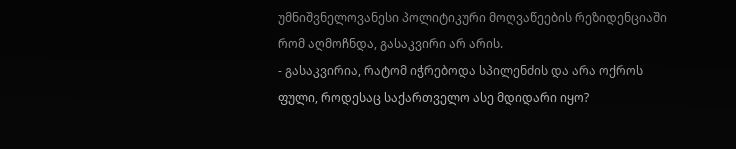უმნიშვნელოვანესი პოლიტიკური მოღვაწეების რეზიდენციაში რომ აღმოჩნდა, გასაკვირი არ არის.
- გასაკვირია, რატომ იჭრებოდა სპილენძის და არა ოქროს ფული, როდესაც საქართველო ასე მდიდარი იყო?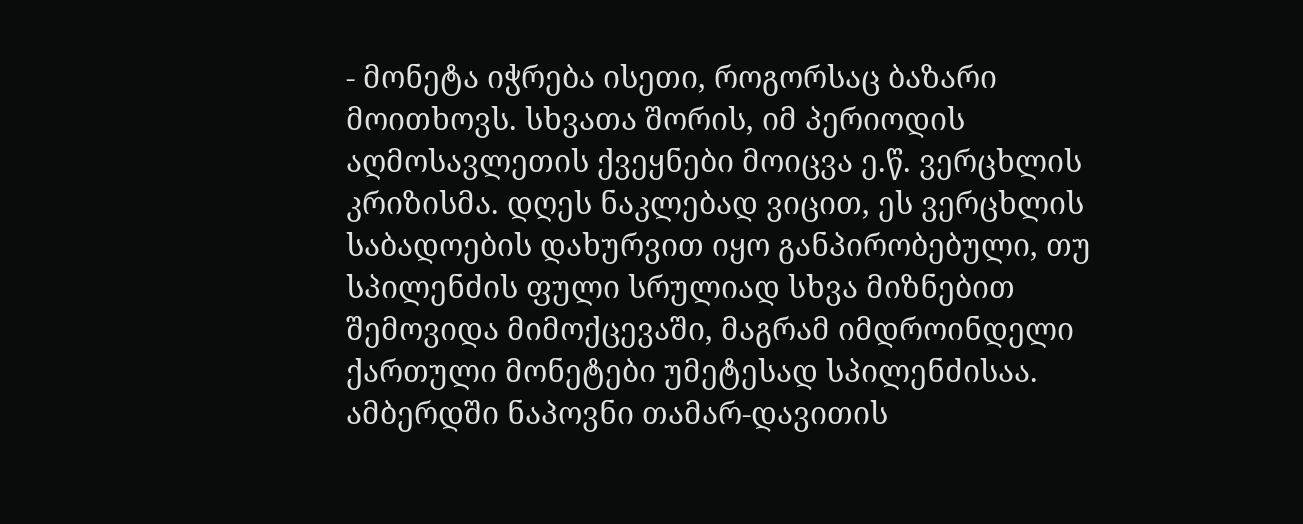- მონეტა იჭრება ისეთი, როგორსაც ბაზარი მოითხოვს. სხვათა შორის, იმ პერიოდის აღმოსავლეთის ქვეყნები მოიცვა ე.წ. ვერცხლის კრიზისმა. დღეს ნაკლებად ვიცით, ეს ვერცხლის საბადოების დახურვით იყო განპირობებული, თუ სპილენძის ფული სრულიად სხვა მიზნებით შემოვიდა მიმოქცევაში, მაგრამ იმდროინდელი ქართული მონეტები უმეტესად სპილენძისაა. ამბერდში ნაპოვნი თამარ-დავითის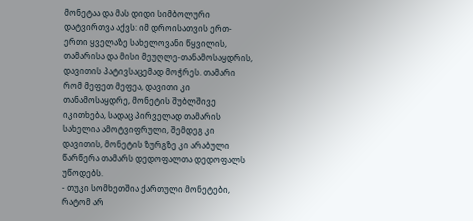მონეტაა და მას დიდი სიმბოლური დატვირთვა აქვს: იმ დროისათვის ერთ-ერთი ყველაზე სახელოვანი წყვილის, თამარისა და მისი მეუღლე-თანამოსაყდრის, დავითის პატივსაცემად მოჭრეს. თამარი რომ მეფეთ მეფეა, დავითი კი თანამოსაყდრე, მონეტის შუბლშივე იკითხება, სადაც პირველად თამარის სახელია ამოტვიფრული, შემდეგ კი დავითის, მონეტის ზურგზე კი არაბული წარწერა თამარს დედოფალთა დედოფალს უწოდებს.
- თუკი სომხეთშია ქართული მონეტები, რატომ არ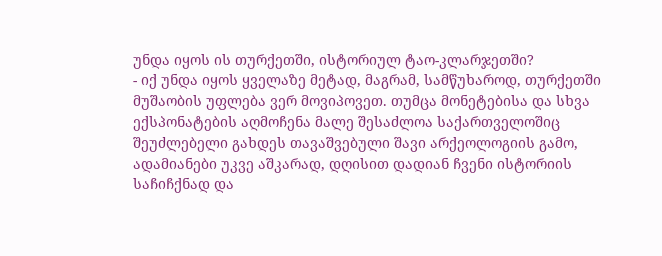უნდა იყოს ის თურქეთში, ისტორიულ ტაო-კლარჯეთში?
- იქ უნდა იყოს ყველაზე მეტად, მაგრამ, სამწუხაროდ, თურქეთში მუშაობის უფლება ვერ მოვიპოვეთ. თუმცა მონეტებისა და სხვა ექსპონატების აღმოჩენა მალე შესაძლოა საქართველოშიც შეუძლებელი გახდეს თავაშვებული შავი არქეოლოგიის გამო, ადამიანები უკვე აშკარად, დღისით დადიან ჩვენი ისტორიის საჩიჩქნად და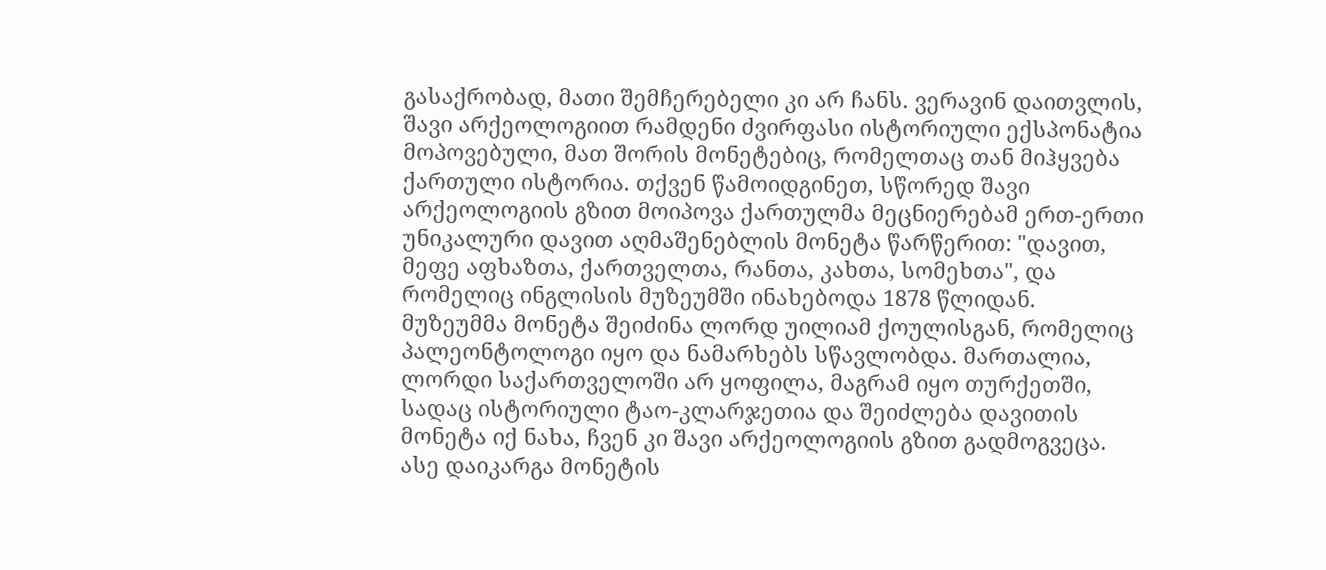გასაქრობად, მათი შემჩერებელი კი არ ჩანს. ვერავინ დაითვლის, შავი არქეოლოგიით რამდენი ძვირფასი ისტორიული ექსპონატია მოპოვებული, მათ შორის მონეტებიც, რომელთაც თან მიჰყვება ქართული ისტორია. თქვენ წამოიდგინეთ, სწორედ შავი არქეოლოგიის გზით მოიპოვა ქართულმა მეცნიერებამ ერთ-ერთი უნიკალური დავით აღმაშენებლის მონეტა წარწერით: "დავით, მეფე აფხაზთა, ქართველთა, რანთა, კახთა, სომეხთა", და რომელიც ინგლისის მუზეუმში ინახებოდა 1878 წლიდან. მუზეუმმა მონეტა შეიძინა ლორდ უილიამ ქოულისგან, რომელიც პალეონტოლოგი იყო და ნამარხებს სწავლობდა. მართალია, ლორდი საქართველოში არ ყოფილა, მაგრამ იყო თურქეთში, სადაც ისტორიული ტაო-კლარჯეთია და შეიძლება დავითის მონეტა იქ ნახა, ჩვენ კი შავი არქეოლოგიის გზით გადმოგვეცა. ასე დაიკარგა მონეტის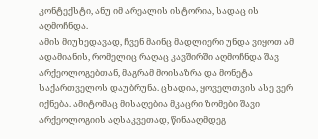კონტექსტი, ანუ იმ არეალის ისტორია, სადაც ის აღმოჩნდა.
ამის მიუხედავად, ჩვენ მაინც მადლიერი უნდა ვიყოთ ამ ადამიანის, რომელიც რაღაც კავშირში აღმოჩნდა შავ არქეოლოგებთან, მაგრამ მოისაზრა და მონეტა საქართველოს დაუბრუნა. ცხადია, ყოველთვის ასე ვერ იქნება. ამიტომაც მისაღებია მკაცრი ზომები შავი არქეოლოგიის აღსაკვეთად, წინააღმდეგ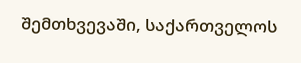შემთხვევაში, საქართველოს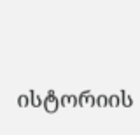ისტორიის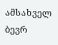ამსახველ ბევრ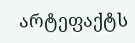არტეფაქტს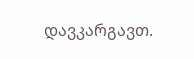დავკარგავთ.